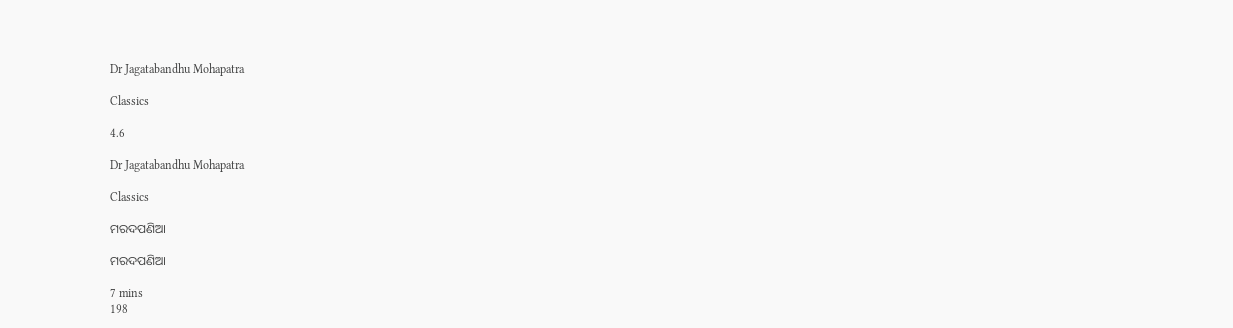Dr Jagatabandhu Mohapatra

Classics

4.6

Dr Jagatabandhu Mohapatra

Classics

ମରଦପଣିଆ

ମରଦପଣିଆ

7 mins
198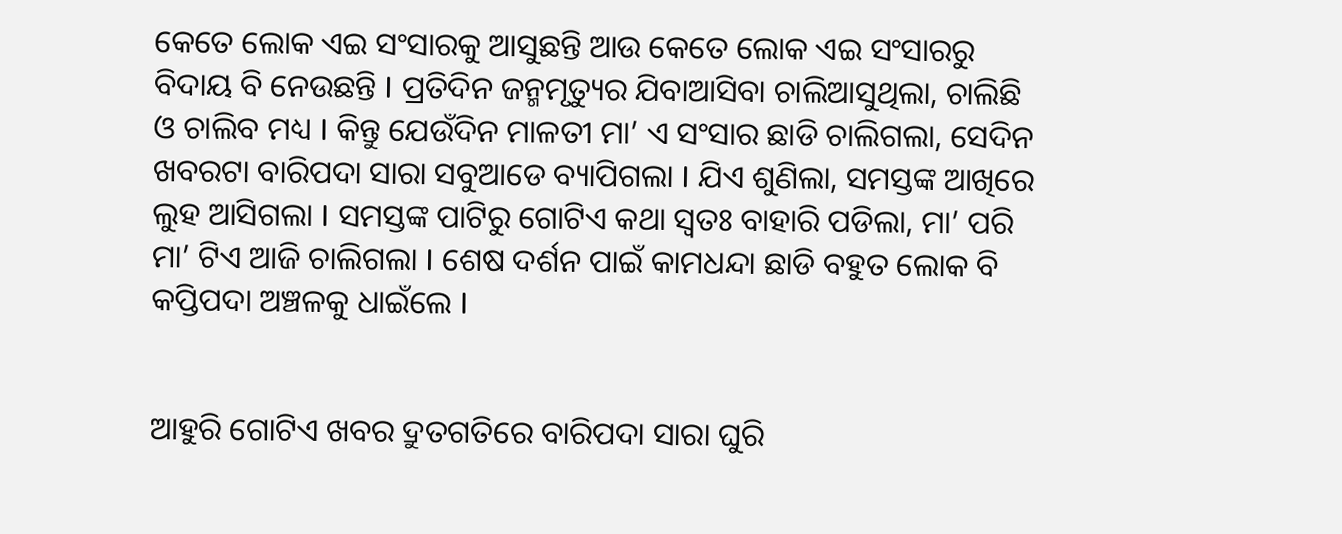କେତେ ଲୋକ ଏଇ ସଂସାରକୁ ଆସୁଛନ୍ତି ଆଉ କେତେ ଲୋକ ଏଇ ସଂସାରରୁ ବିଦାୟ ବି ନେଉଛନ୍ତି I ପ୍ରତିଦିନ ଜନ୍ମମୃତ୍ୟୁର ଯିବାଆସିବା ଚାଲିଆସୁଥିଲା, ଚାଲିଛି ଓ ଚାଲିବ ମଧ୍ୟ I କିନ୍ତୁ ଯେଉଁଦିନ ମାଳତୀ ମା’ ଏ ସଂସାର ଛାଡି ଚାଲିଗଲା, ସେଦିନ ଖବରଟା ବାରିପଦା ସାରା ସବୁଆଡେ ବ୍ୟାପିଗଲା I ଯିଏ ଶୁଣିଲା, ସମସ୍ତଙ୍କ ଆଖିରେ ଲୁହ ଆସିଗଲା I ସମସ୍ତଙ୍କ ପାଟିରୁ ଗୋଟିଏ କଥା ସ୍ଵତଃ ବାହାରି ପଡିଲା, ମା’ ପରି ମା’ ଟିଏ ଆଜି ଚାଲିଗଲା I ଶେଷ ଦର୍ଶନ ପାଇଁ କାମଧନ୍ଦା ଛାଡି ବହୁତ ଲୋକ ବି କପ୍ତିପଦା ଅଞ୍ଚଳକୁ ଧାଇଁଲେ I


ଆହୁରି ଗୋଟିଏ ଖବର ଦ୍ରୁତଗତିରେ ବାରିପଦା ସାରା ଘୁରି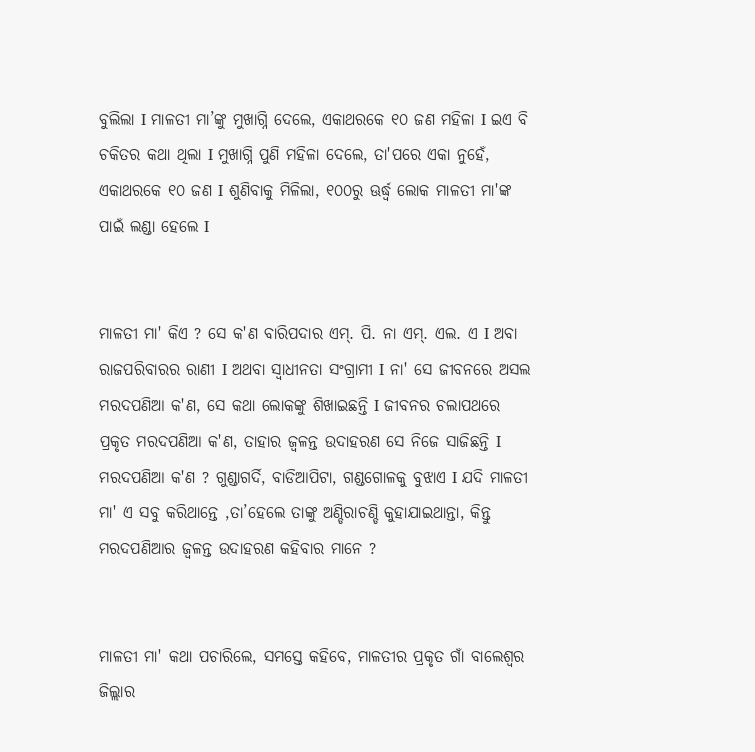ବୁଲିଲା I ମାଳତୀ ମା’ଙ୍କୁ ମୁଖାଗ୍ନି ଦେଲେ, ଏକାଥରକେ ୧୦ ଜଣ ମହିଳା I ଇଏ ବି ଚକିତର କଥା ଥିଲା I ମୁଖାଗ୍ନି ପୁଣି ମହିଳା ଦେଲେ, ତା'ପରେ ଏକା ନୁହେଁ, ଏକାଥରକେ ୧୦ ଜଣ I ଶୁଣିବାକୁ ମିଳିଲା, ୧୦୦ରୁ ଊର୍ଦ୍ଧ୍ଵ ଲୋକ ମାଳତୀ ମା'ଙ୍କ ପାଇଁ ଲଣ୍ଡା ହେଲେ I


ମାଳତୀ ମା' କିଏ ? ସେ କ'ଣ ବାରିପଦାର ଏମ୍. ପି. ନା ଏମ୍. ଏଲ. ଏ I ଅବା ରାଜପରିବାରର ରାଣୀ I ଅଥବା ସ୍ଵାଧୀନତା ସଂଗ୍ରାମୀ I ନା' ସେ ଜୀବନରେ ଅସଲ ମରଦପଣିଆ କ'ଣ, ସେ କଥା ଲୋକଙ୍କୁ ଶିଖାଇଛନ୍ତି I ଜୀବନର ଚଲାପଥରେ ପ୍ରକୃତ ମରଦପଣିଆ କ'ଣ, ତାହାର ଜ୍ଵଳନ୍ତ ଉଦାହରଣ ସେ ନିଜେ ସାଜିଛନ୍ତି I ମରଦପଣିଆ କ'ଣ ? ଗୁଣ୍ଡାଗର୍ଦି, ବାଡିଆପିଟା, ଗଣ୍ଡଗୋଳକୁ ବୁଝାଏ I ଯଦି ମାଳତୀ ମା' ଏ ସବୁ କରିଥାନ୍ତେ ,ତା’ହେଲେ ତାଙ୍କୁ ଅଣ୍ଡିରାଚଣ୍ଡି କୁହାଯାଇଥାନ୍ତା, କିନ୍ତୁ ମରଦପଣିଆର ଜ୍ଵଳନ୍ତ ଉଦାହରଣ କହିବାର ମାନେ ?


ମାଳତୀ ମା' କଥା ପଚାରିଲେ, ସମସ୍ତେ କହିବେ, ମାଳତୀର ପ୍ରକୃତ ଗାଁ ବାଲେଶ୍ଵର ଜିଲ୍ଲାର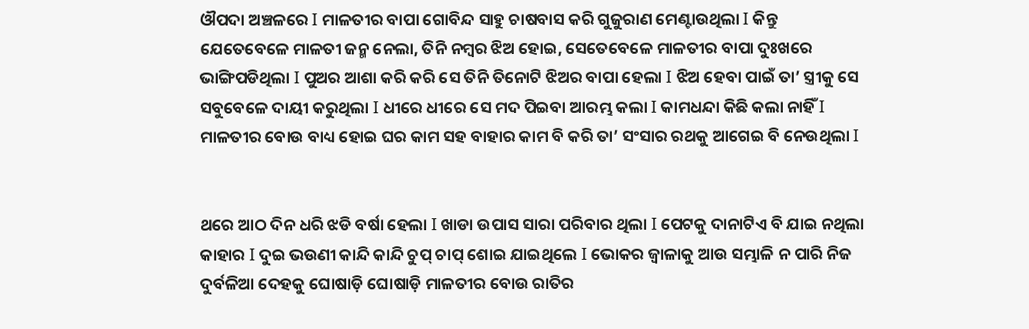ଔପଦା ଅଞ୍ଚଳରେ I ମାଳତୀର ବାପା ଗୋବିନ୍ଦ ସାହୁ ଚାଷବାସ କରି ଗୁଜୁରାଣ ମେଣ୍ଟାଉଥିଲା I କିନ୍ତୁ ଯେତେବେଳେ ମାଳତୀ ଜନ୍ମ ନେଲା, ତିନି ନମ୍ବର ଝିଅ ହୋଇ, ସେତେବେଳେ ମାଳତୀର ବାପା ଦୁଃଖରେ ଭାଙ୍ଗିପଡିଥିଲା I ପୁଅର ଆଶା କରି କରି ସେ ତିନି ତିନୋଟି ଝିଅର ବାପା ହେଲା I ଝିଅ ହେବା ପାଇଁ ତା’ ସ୍ତ୍ରୀକୁ ସେ ସବୁବେଳେ ଦାୟୀ କରୁଥିଲା I ଧୀରେ ଧୀରେ ସେ ମଦ ପିଇବା ଆରମ୍ଭ କଲା I କାମଧନ୍ଦା କିଛି କଲା ନାହିଁ I ମାଳତୀର ବୋଉ ବାଧ୍ୟ ହୋଇ ଘର କାମ ସହ ବାହାର କାମ ବି କରି ତା’ ସଂସାର ରଥକୁ ଆଗେଇ ବି ନେଉଥିଲା I


ଥରେ ଆଠ ଦିନ ଧରି ଝଡି ବର୍ଷା ହେଲା I ଖାଡା ଉପାସ ସାରା ପରିବାର ଥିଲା I ପେଟକୁ ଦାନାଟିଏ ବି ଯାଇ ନଥିଲା କାହାର I ଦୁଇ ଭଉଣୀ କାନ୍ଦି କାନ୍ଦି ଚୁପ୍ ଚାପ୍ ଶୋଇ ଯାଇଥିଲେ I ଭୋକର ଜ୍ଵାଳାକୁ ଆଉ ସମ୍ଭାଳି ନ ପାରି ନିଜ ଦୁର୍ବଳିଆ ଦେହକୁ ଘୋଷାଡ଼ି ଘୋଷାଡ଼ି ମାଳତୀର ବୋଉ ରାତିର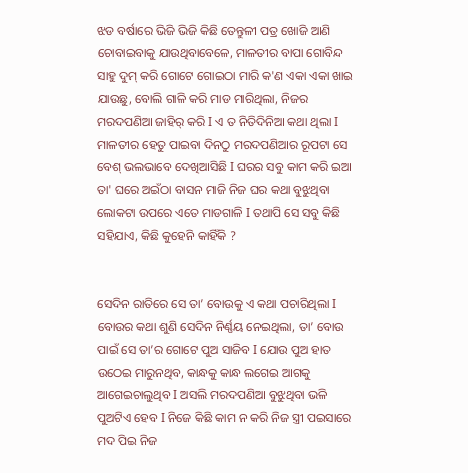ଝଡ ବର୍ଷାରେ ଭିଜି ଭିଜି କିଛି ତେନ୍ତୁଳୀ ପତ୍ର ଖୋଜି ଆଣି ଚୋବାଇବାକୁ ଯାଉଥିବାବେଳେ, ମାଳତୀର ବାପା ଗୋବିନ୍ଦ ସାହୁ ଦୁମ୍ କରି ଗୋଟେ ଗୋଇଠା ମାରି କ'ଣ ଏକା ଏକା ଖାଇ ଯାଉଛୁ, ବୋଲି ଗାଳି କରି ମାଡ ମାରିଥିଲା, ନିଜର ମରଦପଣିଆ ଜାହିର୍ କରି I ଏ ତ ନିତିଦିନିଆ କଥା ଥିଲା I ମାଳତୀର ହେତୁ ପାଇବା ଦିନଠୁ ମରଦପଣିଆର ରୂପଟା ସେ ବେଶ୍ ଭଲଭାବେ ଦେଖିଆସିଛି I ଘରର ସବୁ କାମ କରି ଇଆ ତା' ଘରେ ଅଇଁଠା ବାସନ ମାଜି ନିଜ ଘର କଥା ବୁଝୁଥିବା ଲୋକଟା ଉପରେ ଏତେ ମାଡଗାଳି I ତଥାପି ସେ ସବୁ କିଛି ସହିଯାଏ, କିଛି କୁହେନି କାହିଁକି ?


ସେଦିନ ରାତିରେ ସେ ତା’ ବୋଉକୁ ଏ କଥା ପଚାରିଥିଲା I ବୋଉର କଥା ଶୁଣି ସେଦିନ ନିର୍ଣ୍ଣୟ ନେଇଥିଲା, ତା’ ବୋଉ ପାଇଁ ସେ ତା’ର ଗୋଟେ ପୁଅ ସାଜିବ I ଯୋଉ ପୁଅ ହାତ ଉଠେଇ ମାରୁନଥିବ, କାନ୍ଧକୁ କାନ୍ଧ ଲଗେଇ ଆଗକୁ ଆଗେଇଚାଲୁଥିବ I ଅସଲି ମରଦପଣିଆ ବୁଝୁଥିବା ଭଳି ପୁଅଟିଏ ହେବ I ନିଜେ କିଛି କାମ ନ କରି ନିଜ ସ୍ତ୍ରୀ ପଇସାରେ ମଦ ପିଇ ନିଜ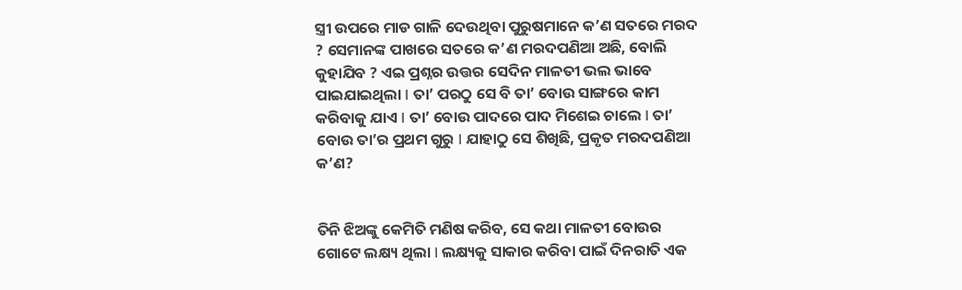ସ୍ତ୍ରୀ ଉପରେ ମାଡ ଗାଳି ଦେଉଥିବା ପୁରୁଷମାନେ କ’ଣ ସତରେ ମରଦ ? ସେମାନଙ୍କ ପାଖରେ ସତରେ କ’ଣ ମରଦପଣିଆ ଅଛି, ବୋଲି କୁହାଯିବ ? ଏଇ ପ୍ରଶ୍ନର ଉତ୍ତର ସେଦିନ ମାଳତୀ ଭଲ ଭାବେ ପାଇଯାଇଥିଲା I ତା’ ପରଠୁ ସେ ବି ତା’ ବୋଉ ସାଙ୍ଗରେ କାମ କରିବାକୁ ଯାଏ I ତା’ ବୋଉ ପାଦରେ ପାଦ ମିଶେଇ ଚାଲେ I ତା’ ବୋଉ ତା’ର ପ୍ରଥମ ଗୁରୁ I ଯାହାଠୁ ସେ ଶିଖିଛି, ପ୍ରକୃତ ମରଦପଣିଆ କ’ଣ?


ତିନି ଝିଅଙ୍କୁ କେମିତି ମଣିଷ କରିବ, ସେ କଥା ମାଳତୀ ବୋଉର ଗୋଟେ ଲକ୍ଷ୍ୟ ଥିଲା I ଲକ୍ଷ୍ୟକୁ ସାକାର କରିବା ପାଇଁ ଦିନରାତି ଏକ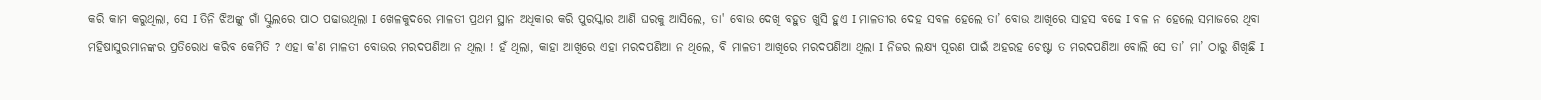କରି କାମ କରୁଥିଲା, ସେ I ତିନି ଝିଅଙ୍କୁ ଗାଁ ସ୍କୁଲରେ ପାଠ ପଢାଉଥିଲା I ଖେଳକୁଦରେ ମାଳତୀ ପ୍ରଥମ ସ୍ଥାନ ଅଧିକାର କରି ପୁରସ୍କାର ଆଣି ଘରକୁ ଆସିଲେ, ତା' ବୋଉ ଦେଖି ବହୁତ ଖୁସି ହୁଏ I ମାଳତୀର ଦେହ ସବଳ ହେଲେ ତା’ ବୋଉ ଆଖିରେ ସାହସ ବଢେ I ବଳ ନ ହେଲେ ସମାଜରେ ଥିବା ମହିଷାସୁରମାନଙ୍କର ପ୍ରତିରୋଧ କରିବ କେମିତି ? ଏହା କ'ଣ ମାଳତୀ ବୋଉର ମରଦପଣିଆ ନ ଥିଲା ! ହଁ ଥିଲା, କାହା ଆଖିରେ ଏହା ମରଦପଣିଆ ନ ଥିଲେ, ବି ମାଳତୀ ଆଖିରେ ମରଦପଣିଆ ଥିଲା I ନିଜର ଲକ୍ଷ୍ୟ ପୂରଣ ପାଇଁ ଅହରହ ଚେଷ୍ଟା ତ ମରଦପଣିଆ ବୋଲି ସେ ତା’ ମା’ ଠାରୁ ଶିଖିଛି I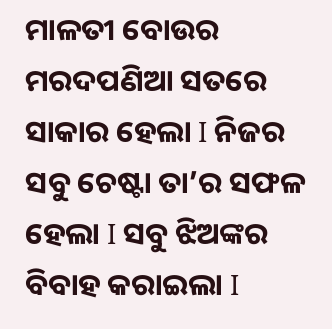ମାଳତୀ ବୋଉର ମରଦପଣିଆ ସତରେ ସାକାର ହେଲା I ନିଜର ସବୁ ଚେଷ୍ଟା ତା’ର ସଫଳ ହେଲା I ସବୁ ଝିଅଙ୍କର ବିବାହ କରାଇଲା I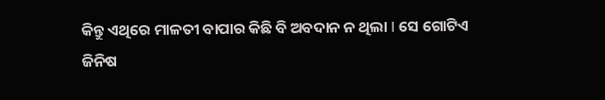କିନ୍ତୁ ଏଥିରେ ମାଳତୀ ବାପାର କିଛି ବି ଅବଦାନ ନ ଥିଲା I ସେ ଗୋଟିଏ ଜିନିଷ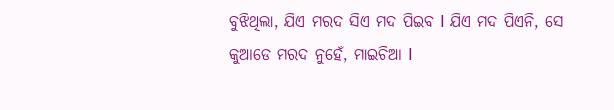ବୁଝିଥିଲା, ଯିଏ ମରଦ ସିଏ ମଦ ପିଇବ I ଯିଏ ମଦ ପିଏନି, ସେ କୁଆଡେ ମରଦ ନୁହେଁ, ମାଇଚିଆ I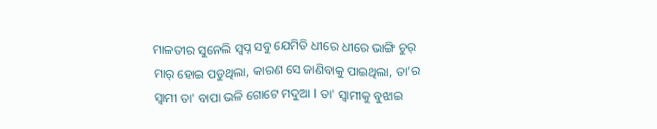ମାଳତୀର ସୁନେଲି ସ୍ଵପ୍ନ ସବୁ ଯେମିତି ଧୀରେ ଧୀରେ ଭାଙ୍ଗି ଚୁର୍ ମାର୍ ହୋଇ ପଡୁଥିଲା, କାରଣ ସେ ଜାଣିବାକୁ ପାଇଥିଲା, ତା’ର ସ୍ଵାମୀ ତା' ବାପା ଭଳି ଗୋଟେ ମଦୁଆ I ତା' ସ୍ଵାମୀକୁ ବୁଝାଇ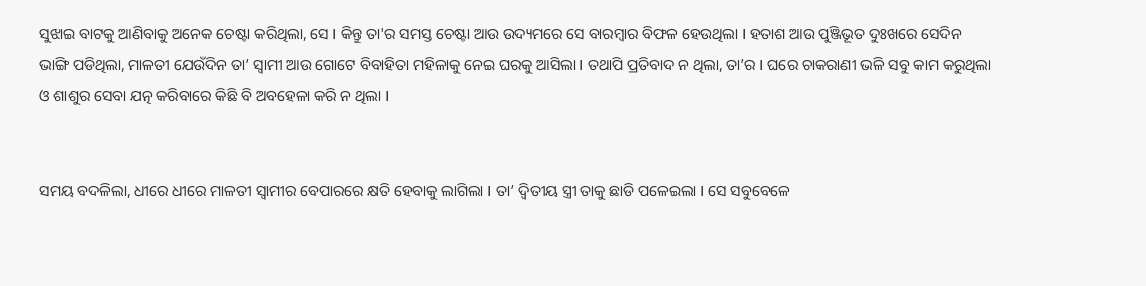ସୁଝାଇ ବାଟକୁ ଆଣିବାକୁ ଅନେକ ଚେଷ୍ଟା କରିଥିଲା, ସେ I କିନ୍ତୁ ତା'ର ସମସ୍ତ ଚେଷ୍ଟା ଆଉ ଉଦ୍ୟମରେ ସେ ବାରମ୍ବାର ବିଫଳ ହେଉଥିଲା I ହତାଶ ଆଉ ପୁଞ୍ଜିଭୂତ ଦୁଃଖରେ ସେଦିନ ଭାଙ୍ଗି ପଡିଥିଲା, ମାଳତୀ ଯେଉଁଦିନ ତା’ ସ୍ଵାମୀ ଆଉ ଗୋଟେ ବିବାହିତା ମହିଳାକୁ ନେଇ ଘରକୁ ଆସିଲା I ତଥାପି ପ୍ରତିବାଦ ନ ଥିଲା, ତା’ର I ଘରେ ଚାକରାଣୀ ଭଳି ସବୁ କାମ କରୁଥିଲା ଓ ଶାଶୁର ସେବା ଯତ୍ନ କରିବାରେ କିଛି ବି ଅବହେଳା କରି ନ ଥିଲା I


ସମୟ ବଦଳିଲା, ଧୀରେ ଧୀରେ ମାଳତୀ ସ୍ଵାମୀର ବେପାରରେ କ୍ଷତି ହେବାକୁ ଲାଗିଲା I ତା’ ଦ୍ଵିତୀୟ ସ୍ତ୍ରୀ ତାକୁ ଛାଡି ପଳେଇଲା I ସେ ସବୁବେଳେ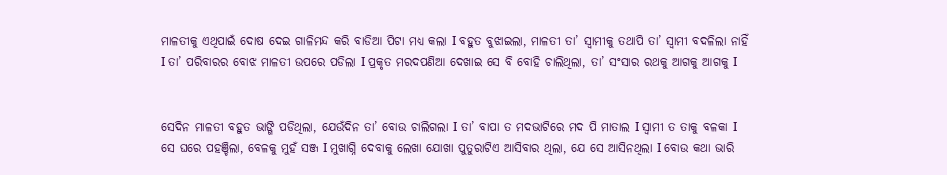ମାଳତୀକୁ ଏଥିପାଇଁ ଦୋଷ ଦେଇ ଗାଳିମନ୍ଦ କରି ବାଡିଆ ପିଟା ମଧ୍ୟ କଲା I ବହୁତ ବୁଝାଇଲା, ମାଳତୀ ତା’ ସ୍ଵାମୀକୁ ତଥାପି ତା’ ସ୍ଵାମୀ ବଦଳିଲା ନାହିଁ I ତା’ ପରିବାରର ବୋଝ ମାଳତୀ ଉପରେ ପଡିଲା I ପ୍ରକୃତ ମରଦପଣିଆ ଦେଖାଇ ସେ ବି ବୋହି ଚାଲିଥିଲା, ତା’ ସଂସାର ରଥକୁ ଆଗକୁ ଆଗକୁ I


ସେଦିନ ମାଳତୀ ବହୁତ ଭାଙ୍ଗି ପଡିଥିଲା, ଯେଉଁଦିନ ତା’ ବୋଉ ଚାଲିଗଲା I ତା’ ବାପା ତ ମଦଭାଟିରେ ମଦ ପି ମାତାଲ I ସ୍ଵାମୀ ତ ତାକୁ ବଳକା I ସେ ଘରେ ପହଞ୍ଚିଲା, ବେଳକୁ ମୁହଁ ସଞ୍ଜ I ମୁଖାଗ୍ନି ଦେବାକୁ ଲେଖା ଯୋଖା ପୁତୁରାଟିଏ ଆସିବାର ଥିଲା, ଯେ ସେ ଆସିନଥିଲା I ବୋଉ କଥା ଭାରି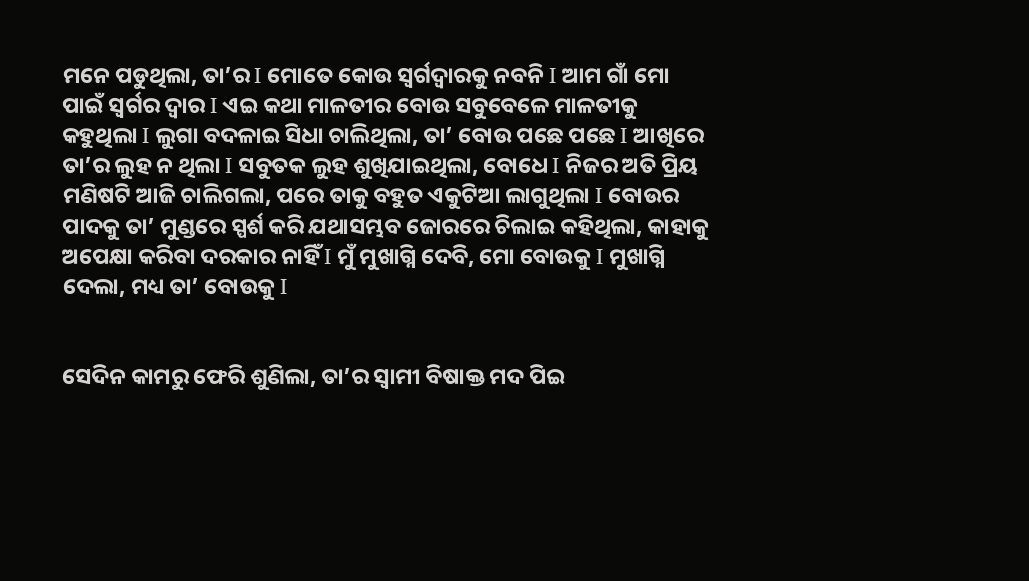ମନେ ପଡୁଥିଲା, ତା’ର I ମୋତେ କୋଉ ସ୍ଵର୍ଗଦ୍ଵାରକୁ ନବନି I ଆମ ଗାଁ ମୋ ପାଇଁ ସ୍ଵର୍ଗର ଦ୍ଵାର I ଏଇ କଥା ମାଳତୀର ବୋଉ ସବୁବେଳେ ମାଳତୀକୁ କହୁଥିଲା I ଲୁଗା ବଦଳାଇ ସିଧା ଚାଲିଥିଲା, ତା’ ବୋଉ ପଛେ ପଛେ I ଆଖିରେ ତା’ର ଲୁହ ନ ଥିଲା I ସବୁତକ ଲୁହ ଶୁଖିଯାଇଥିଲା, ବୋଧେ I ନିଜର ଅତି ପ୍ରିୟ ମଣିଷଟି ଆଜି ଚାଲିଗଲା, ପରେ ତାକୁ ବହୁତ ଏକୁଟିଆ ଲାଗୁଥିଲା I ବୋଉର ପାଦକୁ ତା’ ମୁଣ୍ଡରେ ସ୍ପର୍ଶ କରି ଯଥାସମ୍ଭବ ଜୋରରେ ଚିଲାଇ କହିଥିଲା, କାହାକୁ ଅପେକ୍ଷା କରିବା ଦରକାର ନାହିଁ I ମୁଁ ମୁଖାଗ୍ନି ଦେବି, ମୋ ବୋଉକୁ I ମୁଖାଗ୍ନି ଦେଲା, ମଧ୍ୟ ତା’ ବୋଉକୁ I


ସେଦିନ କାମରୁ ଫେରି ଶୁଣିଲା, ତା’ର ସ୍ଵାମୀ ବିଷାକ୍ତ ମଦ ପିଇ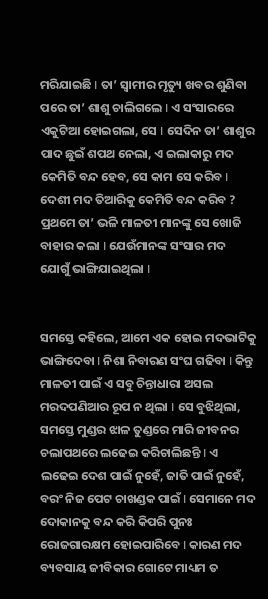ମରିଯାଇଛି I ତା’ ସ୍ଵାମୀର ମୃତ୍ୟୁ ଖବର ଶୁଣିବା ପରେ ତା’ ଶାଶୁ ଚାଲିଗଲେ I ଏ ସଂସାରରେ ଏକୁଟିଆ ହୋଇଗଲା, ସେ I ସେଦିନ ତା’ ଶାଶୁର ପାଦ ଛୁଇଁ ଶପଥ ନେଲା, ଏ ଇଲାକାରୁ ମଦ କେମିତି ବନ୍ଦ ହେବ, ସେ କାମ ସେ କରିବ I ଦେଶୀ ମଦ ତିଆରିକୁ କେମିତି ବନ୍ଦ କରିବ ? ପ୍ରଥମେ ତା’ ଭଳି ମାଳତୀ ମାନଙ୍କୁ ସେ ଖୋଜି ବାହାର କଲା I ଯେଉଁମାନଙ୍କ ସଂସାର ମଦ ଯୋଗୁଁ ଭାଙ୍ଗିଯାଇଥିଲା I


ସମସ୍ତେ କହିଲେ, ଆମେ ଏକ ହୋଇ ମଦଭାଟିକୁ ଭାଙ୍ଗିଦେବା I ନିଶା ନିବାରଣ ସଂଘ ଗଢିବା I କିନ୍ତୁ ମାଳତୀ ପାଇଁ ଏ ସବୁ ଚିନ୍ତାଧାରା ଅସଲ ମରଦପଣିଆର ରୂପ ନ ଥିଲା I ସେ ବୁଝିଥିଲା, ସମସ୍ତେ ମୁଣ୍ଡର ଝାଳ ତୁଣ୍ଡରେ ମାରି ଜୀବନର ଚଲାପଥରେ ଲଢେଇ କରିଚାଲିଛନ୍ତି I ଏ ଲଢେଇ ଦେଶ ପାଇଁ ନୁହେଁ, ଜାତି ପାଇଁ ନୁହେଁ, ବରଂ ନିଜ ପେଟ ଚାଖଣ୍ଡକ ପାଇଁ I ସେମାନେ ମଦ ଦୋକାନକୁ ବନ୍ଦ କରି କିପରି ପୁନଃ ରୋଜଗାରକ୍ଷମ ହୋଇପାରିବେ I କାରଣ ମଦ ବ୍ୟବସାୟ ଜୀବିକାର ଗୋଟେ ମାଧ୍ୟମ ତ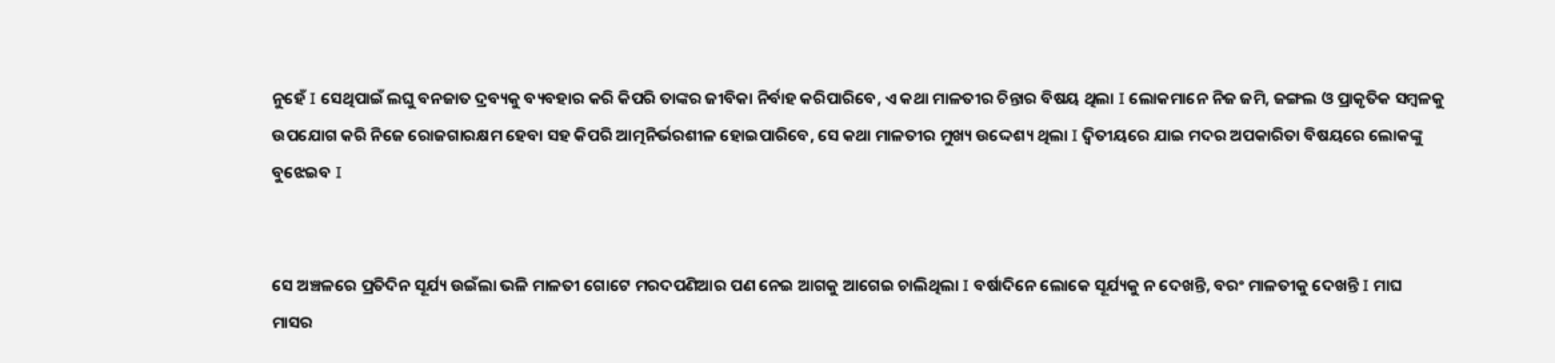ନୁହେଁ I ସେଥିପାଇଁ ଲଘୁ ବନଜାତ ଦ୍ରବ୍ୟକୁ ବ୍ୟବହାର କରି କିପରି ତାଙ୍କର ଜୀବିକା ନିର୍ବାହ କରିପାରିବେ, ଏ କଥା ମାଳତୀର ଚିନ୍ତାର ବିଷୟ ଥିଲା I ଲୋକମାନେ ନିଜ ଜମି, ଜଙ୍ଗଲ ଓ ପ୍ରାକୃତିକ ସମ୍ବଳକୁ ଉପଯୋଗ କରି ନିଜେ ରୋଜଗାରକ୍ଷମ ହେବା ସହ କିପରି ଆତ୍ମନିର୍ଭରଶୀଳ ହୋଇପାରିବେ, ସେ କଥା ମାଳତୀର ମୁଖ୍ୟ ଉଦ୍ଦେଶ୍ୟ ଥିଲା I ଦ୍ଵିତୀୟରେ ଯାଇ ମଦର ଅପକାରିତା ବିଷୟରେ ଲୋକଙ୍କୁ ବୁଝେଇବ I


ସେ ଅଞ୍ଚଳରେ ପ୍ରତିଦିନ ସୂର୍ଯ୍ୟ ଉଇଁଲା ଭଳି ମାଳତୀ ଗୋଟେ ମରଦପଣିଆର ପଣ ନେଇ ଆଗକୁ ଆଗେଇ ଚାଲିଥିଲା I ବର୍ଷାଦିନେ ଲୋକେ ସୂର୍ଯ୍ୟକୁ ନ ଦେଖନ୍ତି, ବରଂ ମାଳତୀକୁ ଦେଖନ୍ତି I ମାଘ ମାସର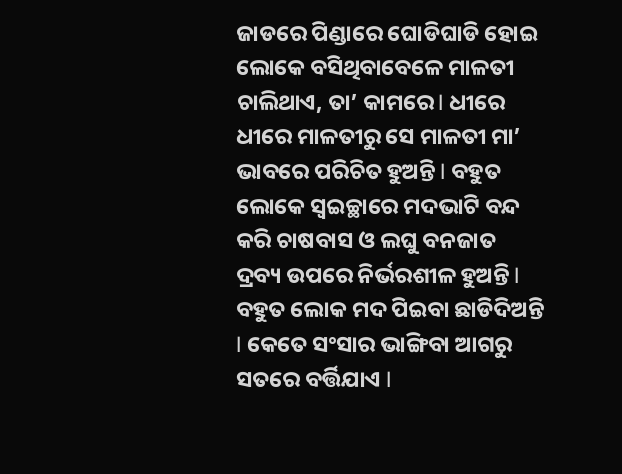ଜାଡରେ ପିଣ୍ଡାରେ ଘୋଡିଘାଡି ହୋଇ ଲୋକେ ବସିଥିବାବେଳେ ମାଳତୀ ଚାଲିଥାଏ, ତା’ କାମରେ I ଧୀରେ ଧୀରେ ମାଳତୀରୁ ସେ ମାଳତୀ ମା’ ଭାବରେ ପରିଚିତ ହୁଅନ୍ତି I ବହୁତ ଲୋକେ ସ୍ଵଇଚ୍ଛାରେ ମଦଭାଟି ବନ୍ଦ କରି ଚାଷବାସ ଓ ଲଘୁ ବନଜାତ ଦ୍ରବ୍ୟ ଉପରେ ନିର୍ଭରଶୀଳ ହୁଅନ୍ତି I ବହୁତ ଲୋକ ମଦ ପିଇବା ଛାଡିଦିଅନ୍ତି I କେତେ ସଂସାର ଭାଙ୍ଗିବା ଆଗରୁ ସତରେ ବର୍ତ୍ତିଯାଏ I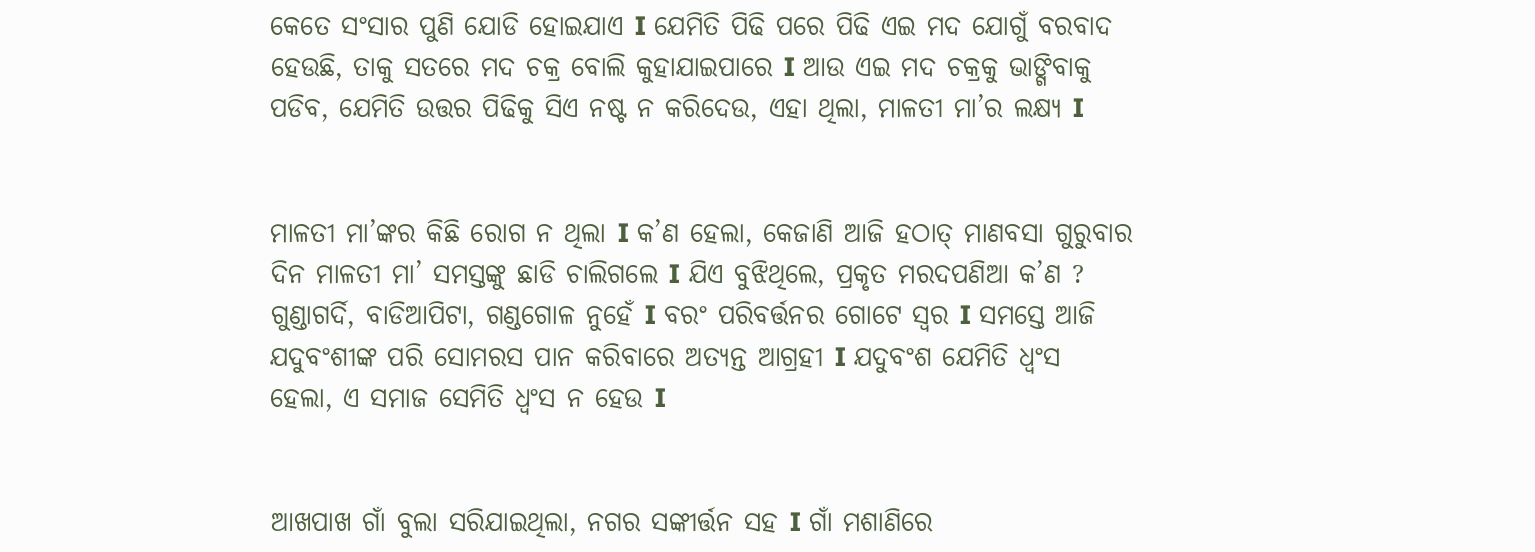କେତେ ସଂସାର ପୁଣି ଯୋଡି ହୋଇଯାଏ I ଯେମିତି ପିଢି ପରେ ପିଢି ଏଇ ମଦ ଯୋଗୁଁ ବରବାଦ ହେଉଛି, ତାକୁ ସତରେ ମଦ ଚକ୍ର ବୋଲି କୁହାଯାଇପାରେ I ଆଉ ଏଇ ମଦ ଚକ୍ରକୁ ଭାଙ୍ଗିବାକୁ ପଡିବ, ଯେମିତି ଉତ୍ତର ପିଢିକୁ ସିଏ ନଷ୍ଟ ନ କରିଦେଉ, ଏହା ଥିଲା, ମାଳତୀ ମା’ର ଲକ୍ଷ୍ୟ I


ମାଳତୀ ମା’ଙ୍କର କିଛି ରୋଗ ନ ଥିଲା I କ’ଣ ହେଲା, କେଜାଣି ଆଜି ହଠାତ୍ ମାଣବସା ଗୁରୁବାର ଦିନ ମାଳତୀ ମା’ ସମସ୍ତଙ୍କୁ ଛାଡି ଚାଲିଗଲେ I ଯିଏ ବୁଝିଥିଲେ, ପ୍ରକୃତ ମରଦପଣିଆ କ’ଣ ? ଗୁଣ୍ଡାଗର୍ଦି, ବାଡିଆପିଟା, ଗଣ୍ଡଗୋଳ ନୁହେଁ I ବରଂ ପରିବର୍ତ୍ତନର ଗୋଟେ ସ୍ଵର I ସମସ୍ତେ ଆଜି ଯଦୁବଂଶୀଙ୍କ ପରି ସୋମରସ ପାନ କରିବାରେ ଅତ୍ୟନ୍ତ ଆଗ୍ରହୀ I ଯଦୁବଂଶ ଯେମିତି ଧ୍ଵଂସ ହେଲା, ଏ ସମାଜ ସେମିତି ଧ୍ଵଂସ ନ ହେଉ I


ଆଖପାଖ ଗାଁ ବୁଲା ସରିଯାଇଥିଲା, ନଗର ସଙ୍କୀର୍ତ୍ତନ ସହ I ଗାଁ ମଶାଣିରେ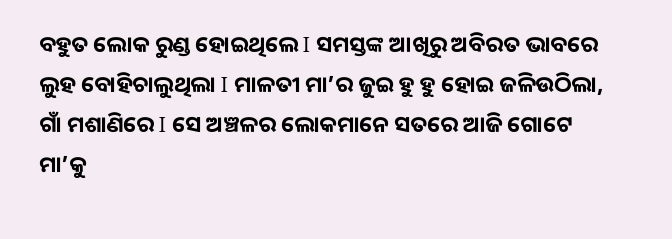ବହୁତ ଲୋକ ରୁଣ୍ଡ ହୋଇଥିଲେ I ସମସ୍ତଙ୍କ ଆଖିରୁ ଅବିରତ ଭାବରେ ଲୁହ ବୋହିଚାଲୁଥିଲା I ମାଳତୀ ମା’ର ଜୁଇ ହୁ ହୁ ହୋଇ ଜଳିଉଠିଲା, ଗାଁ ମଶାଣିରେ I ସେ ଅଞ୍ଚଳର ଲୋକମାନେ ସତରେ ଆଜି ଗୋଟେ ମା’କୁ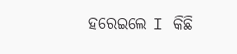ହରେଇଲେ I କିଛି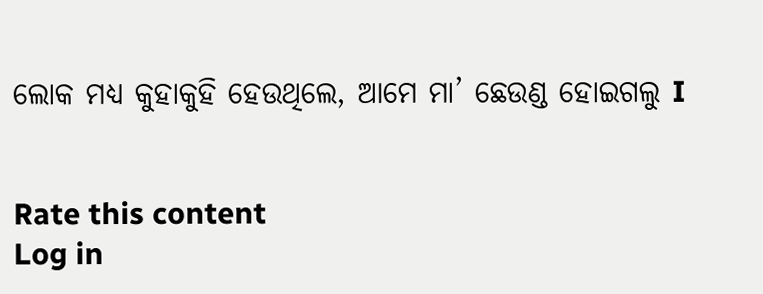ଲୋକ ମଧ୍ୟ କୁହାକୁହି ହେଉଥିଲେ, ଆମେ ମା’ ଛେଉଣ୍ଡ ହୋଇଗଲୁ I


Rate this content
Log in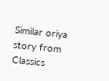Similar oriya story from Classics